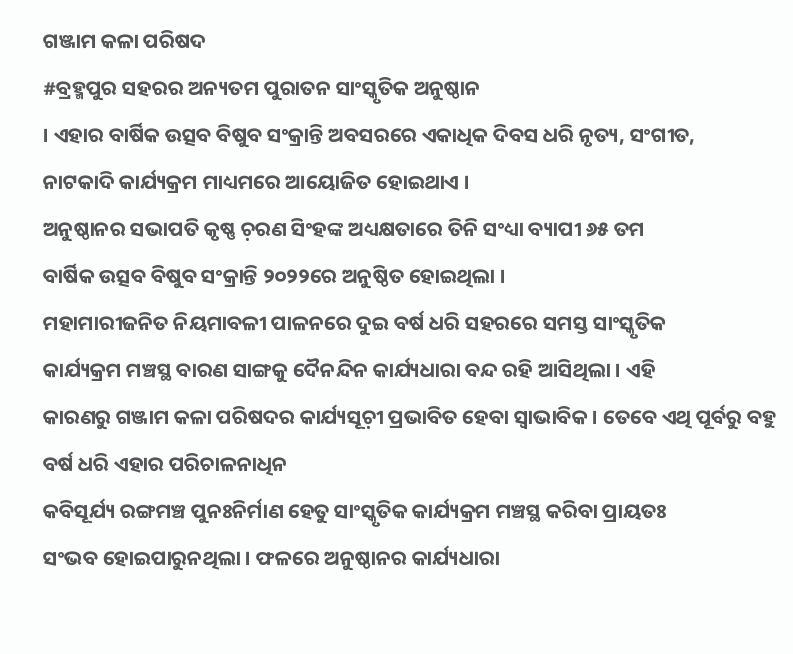ଗଞ୍ଜାମ କଳା ପରିଷଦ
#ବ୍ରହ୍ମପୁର ସହରର ଅନ୍ୟତମ ପୁରାତନ ସାଂସ୍କୃତିକ ଅନୁଷ୍ଠାନ
। ଏହାର ବାର୍ଷିକ ଉତ୍ସବ ବିଷୁବ ସଂକ୍ରାନ୍ତି ଅବସରରେ ଏକାଧିକ ଦିବସ ଧରି ନୃତ୍ୟ, ସଂଗୀତ,
ନାଟକାଦି କାର୍ଯ୍ୟକ୍ରମ ମାଧ୍ୟମରେ ଆୟୋଜିତ ହୋଇଥାଏ ।
ଅନୁଷ୍ଠାନର ସଭାପତି କୃଷ୍ଣ ଚ଼ରଣ ସିଂହଙ୍କ ଅଧ୍ୟକ୍ଷତାରେ ତିନି ସଂଧ୍ୟା ବ୍ୟାପୀ ୬୫ ତମ
ବାର୍ଷିକ ଉତ୍ସବ ବିଷୁବ ସଂକ୍ରାନ୍ତି ୨୦୨୨ରେ ଅନୁଷ୍ଠିତ ହୋଇଥିଲା ।
ମହାମାରୀଜନିତ ନିୟମାବଳୀ ପାଳନରେ ଦୁଇ ବର୍ଷ ଧରି ସହରରେ ସମସ୍ତ ସାଂସ୍କୃତିକ
କାର୍ଯ୍ୟକ୍ରମ ମଞ୍ଚସ୍ଥ ବାରଣ ସାଙ୍ଗକୁ ଦୈନନ୍ଦିନ କାର୍ଯ୍ୟଧାରା ବନ୍ଦ ରହି ଆସିଥିଲା । ଏହି
କାରଣରୁ ଗଞ୍ଜାମ କଳା ପରିଷଦର କାର୍ଯ୍ୟସୂଚ଼ୀ ପ୍ରଭାବିତ ହେବା ସ୍ୱାଭାବିକ । ତେବେ ଏଥି ପୂର୍ବରୁ ବହୁ ବର୍ଷ ଧରି ଏହାର ପରିଚାଳନାଧିନ
କବିସୂର୍ଯ୍ୟ ରଙ୍ଗମଞ୍ଚ ପୁନଃନିର୍ମାଣ ହେତୁ ସାଂସ୍କୃତିକ କାର୍ଯ୍ୟକ୍ରମ ମଞ୍ଚସ୍ଥ କରିବା ପ୍ରାୟତଃ
ସଂଭବ ହୋଇପାରୁନଥିଲା । ଫଳରେ ଅନୁଷ୍ଠାନର କାର୍ଯ୍ୟଧାରା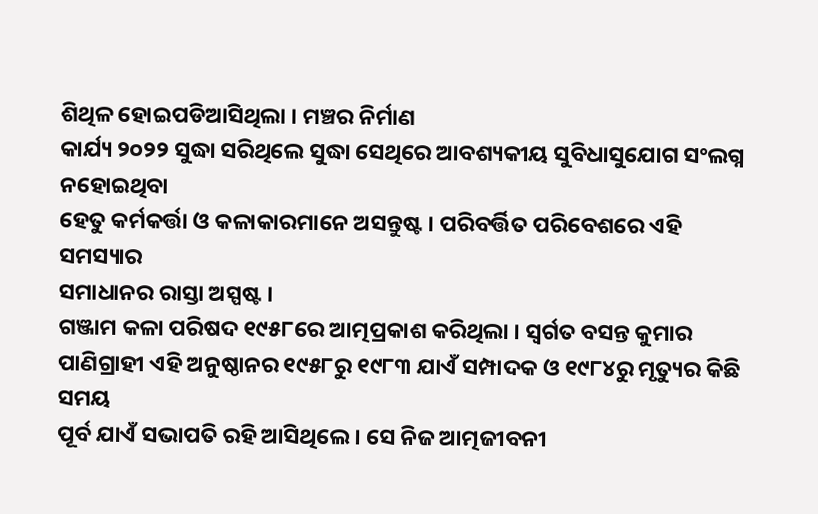ଶିଥିଳ ହୋଇପଡିଆସିଥିଲା । ମଞ୍ଚର ନିର୍ମାଣ
କାର୍ଯ୍ୟ ୨୦୨୨ ସୁଦ୍ଧା ସରିଥିଲେ ସୁଦ୍ଧା ସେଥିରେ ଆବଶ୍ୟକୀୟ ସୁବିଧାସୁଯୋଗ ସଂଲଗ୍ନ ନହୋଇଥିବା
ହେତୁ କର୍ମକର୍ତ୍ତା ଓ କଳାକାରମାନେ ଅସନ୍ତୁଷ୍ଟ । ପରିବର୍ତ୍ତିତ ପରିବେଶରେ ଏହି ସମସ୍ୟାର
ସମାଧାନର ରାସ୍ତା ଅସ୍ପଷ୍ଟ ।
ଗଞ୍ଜାମ କଳା ପରିଷଦ ୧୯୫୮ରେ ଆତ୍ମପ୍ରକାଶ କରିଥିଲା । ସ୍ୱର୍ଗତ ବସନ୍ତ କୁମାର
ପାଣିଗ୍ରାହୀ ଏହି ଅନୁଷ୍ଠାନର ୧୯୫୮ରୁ ୧୯୮୩ ଯାଏଁ ସମ୍ପାଦକ ଓ ୧୯୮୪ରୁ ମୃତ୍ୟୁର କିଛି ସମୟ
ପୂର୍ବ ଯାଏଁ ସଭାପତି ରହି ଆସିଥିଲେ । ସେ ନିଜ ଆତ୍ମଜୀବନୀ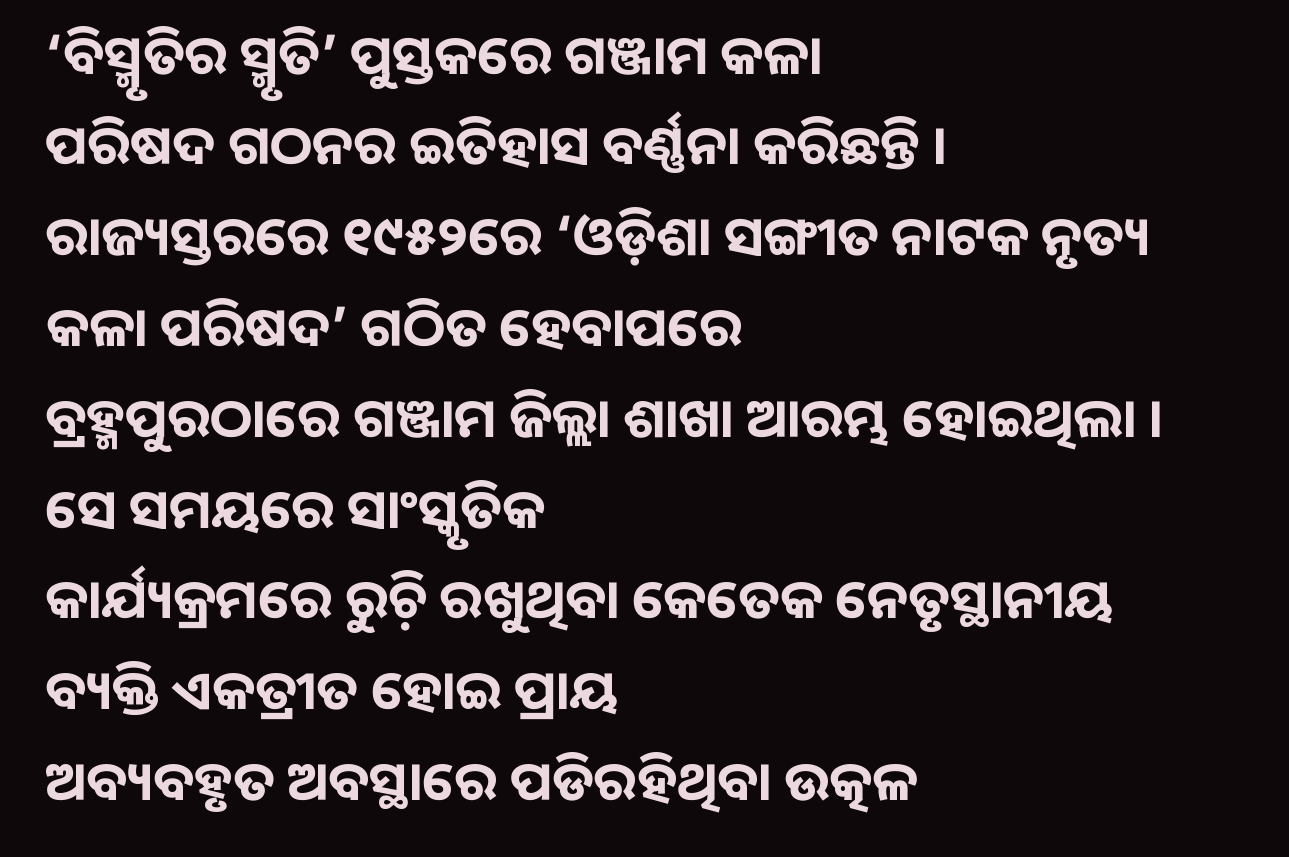‘ବିସ୍ମୃତିର ସ୍ମୃତି’ ପୁସ୍ତକରେ ଗଞ୍ଜାମ କଳା
ପରିଷଦ ଗଠନର ଇତିହାସ ବର୍ଣ୍ଣନା କରିଛନ୍ତି ।
ରାଜ୍ୟସ୍ତରରେ ୧୯୫୨ରେ ‘ଓଡ଼ିଶା ସଙ୍ଗୀତ ନାଟକ ନୃତ୍ୟ କଳା ପରିଷଦ’ ଗଠିତ ହେବାପରେ
ବ୍ରହ୍ମପୁରଠାରେ ଗଞ୍ଜାମ ଜିଲ୍ଲା ଶାଖା ଆରମ୍ଭ ହୋଇଥିଲା । ସେ ସମୟରେ ସାଂସ୍କୃତିକ
କାର୍ଯ୍ୟକ୍ରମରେ ରୁଚ଼ି ରଖୁଥିବା କେତେକ ନେତୃସ୍ଥାନୀୟ ବ୍ୟକ୍ତି ଏକତ୍ରୀତ ହୋଇ ପ୍ରାୟ
ଅବ୍ୟବହୃତ ଅବସ୍ଥାରେ ପଡିରହିଥିବା ଉତ୍କଳ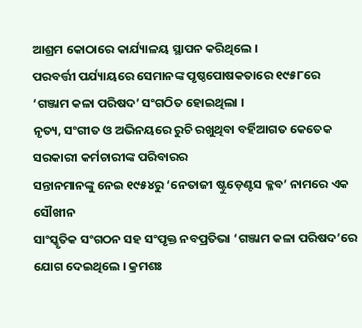ଆଶ୍ରମ କୋଠାରେ କାର୍ଯ୍ୟାଳୟ ସ୍ଥାପନ କରିଥିଲେ ।
ପରବର୍ତ୍ତୀ ପର୍ଯ୍ୟାୟରେ ସେମାନଙ୍କ ପୃଷ୍ଠପୋଷକତାରେ ୧୯୫୮ରେ ‘ଗଞ୍ଜାମ କଳା ପରିଷଦ’ ସଂଗଠିତ ହୋଇଥିଲା ।
ନୃତ୍ୟ, ସଂଗୀତ ଓ ଅଭିନୟରେ ରୁଚି ରଖୁଥିବା ବର୍ହିଆଗତ କେତେକ ସରକାରୀ କର୍ମଚାରୀଙ୍କ ପରିବାରର
ସନ୍ତାନମାନଙ୍କୁ ନେଇ ୧୯୫୪ରୁ ‘ନେତାଜୀ ଷ୍ଟୁଡ଼େଣ୍ଟସ କ୍ଳବ’ ନାମରେ ଏକ ସୌଖୀନ
ସାଂସ୍କୃତିକ ସଂଗଠନ ସହ ସଂପୃକ୍ତ ନବପ୍ରତିଭା ‘ଗଞ୍ଜାମ କଳା ପରିଷଦ’ରେ ଯୋଗ ଦେଇଥିଲେ । କ୍ରମଶଃ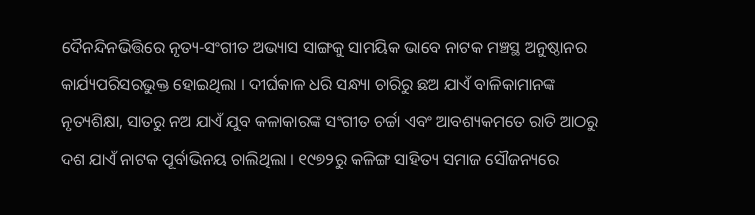ଦୈନନ୍ଦିନଭିତ୍ତିରେ ନୃତ୍ୟ-ସଂଗୀତ ଅଭ୍ୟାସ ସାଙ୍ଗକୁ ସାମୟିକ ଭାବେ ନାଟକ ମଞ୍ଚସ୍ଥ ଅନୁଷ୍ଠାନର
କାର୍ଯ୍ୟପରିସରଭୁକ୍ତ ହୋଇଥିଲା । ଦୀର୍ଘକାଳ ଧରି ସନ୍ଧ୍ୟା ଚାରିରୁ ଛଅ ଯାଏଁ ବାଳିକାମାନଙ୍କ
ନୃତ୍ୟଶିକ୍ଷା, ସାତରୁ ନଅ ଯାଏଁ ଯୁବ କଳାକାରଙ୍କ ସଂଗୀତ ଚର୍ଚ୍ଚା ଏବଂ ଆବଶ୍ୟକମତେ ରାତି ଆଠରୁ
ଦଶ ଯାଏଁ ନାଟକ ପୂର୍ବାଭିନୟ ଚାଲିଥିଲା । ୧୯୭୨ରୁ କଳିଙ୍ଗ ସାହିତ୍ୟ ସମାଜ ସୌଜନ୍ୟରେ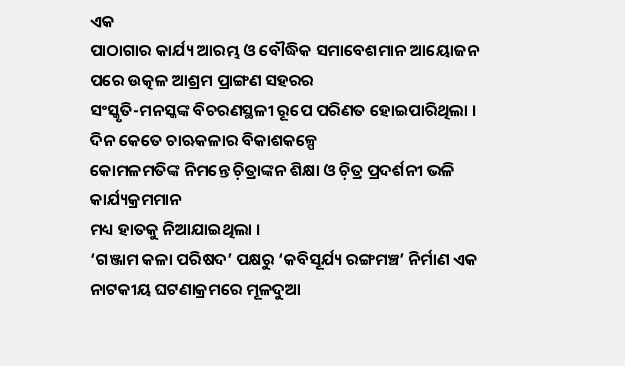ଏକ
ପାଠାଗାର କାର୍ଯ୍ୟ ଆରମ୍ଭ ଓ ବୌଦ୍ଧିକ ସମାବେଶମାନ ଆୟୋଜନ ପରେ ଉତ୍କଳ ଆଶ୍ରମ ପ୍ରାଙ୍ଗଣ ସହରର
ସଂସ୍କୃତି-ମନସ୍କଙ୍କ ବିଚରଣସ୍ଥଳୀ ରୂପେ ପରିଣତ ହୋଇପାରିଥିଲା । ଦିନ କେତେ ଚାଋକଳାର ବିକାଶକଳ୍ପେ
କୋମଳମତିଙ୍କ ନିମନ୍ତେ ଚ଼ିତ୍ରାଙ୍କନ ଶିକ୍ଷା ଓ ଚ଼ିତ୍ର ପ୍ରଦର୍ଶନୀ ଭଳି କାର୍ଯ୍ୟକ୍ରମମାନ
ମଧ୍ୟ ହାତକୁ ନିଆଯାଇଥିଲା ।
‘ଗଞ୍ଜାମ କଳା ପରିଷଦ’ ପକ୍ଷରୁ ‘କବିସୂର୍ଯ୍ୟ ରଙ୍ଗମଞ୍ଚ’ ନିର୍ମାଣ ଏକ ନାଟକୀୟ ଘଟଣାକ୍ରମରେ ମୂଳଦୁଆ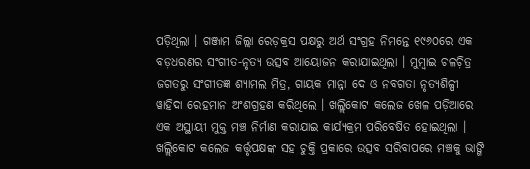ପଡ଼ିଥିଲା । ଗଞ୍ଜାମ ଜିଲ୍ଲା ରେଡ଼କ୍ରସ ପକ୍ଷରୁ ଅର୍ଥ ସଂଗ୍ରହ ନିମନ୍ତେ ୧୯୬୦ରେ ଏକ ବଡ଼ଧରଣର ସଂଗୀତ-ନୃତ୍ୟ ଉତ୍ସବ ଆୟୋଜନ କରାଯାଇଥିଲା । ମୁମ୍ୱାଇ ଚଳଚ଼ିତ୍ର ଜଗତରୁ ସଂଗୀତଜ୍ଞ ଶ୍ୟାମଲ ମିତ୍ର, ଗାୟକ ମାନ୍ନା ଦେ ଓ ନବଗତା ନୃତ୍ୟଶିଳ୍ପୀ ୱାହିଦା ରେହମାନ ଅଂଶଗ୍ରହଣ କରିଥିଲେ । ଖଲ୍ଲିକୋଟ କଲେଜ ଖେଳ ପଡ଼ିଆରେ ଏକ ଅସ୍ଥାୟୀ ମୁକ୍ତ ମଞ୍ଚ ନିର୍ମାଣ କରାଯାଇ କାର୍ଯ୍ୟକ୍ରମ ପରିବେଷିତ ହୋଇଥିଲା । ଖଲ୍ଲିକୋଟ କଲେଜ କର୍ତ୍ତୃପକ୍ଷଙ୍କ ସହ ଚୁକ୍ତି ପ୍ରକାରେ ଉତ୍ସବ ସରିବାପରେ ମଞ୍ଚକୁ ଭାଙ୍ଗି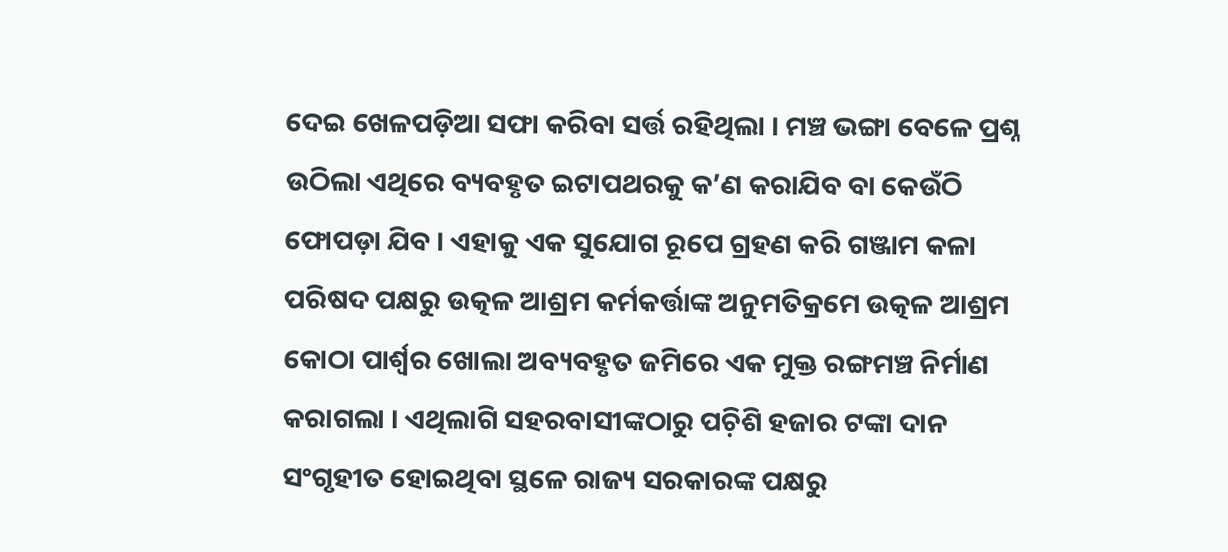ଦେଇ ଖେଳପଡ଼ିଆ ସଫା କରିବା ସର୍ତ୍ତ ରହିଥିଲା । ମଞ୍ଚ ଭଙ୍ଗା ବେଳେ ପ୍ରଶ୍ନ ଉଠିଲା ଏଥିରେ ବ୍ୟବହୃତ ଇଟାପଥରକୁ କ’ଣ କରାଯିବ ବା କେଉଁଠି ଫୋପଡ଼ା ଯିବ । ଏହାକୁ ଏକ ସୁଯୋଗ ରୂପେ ଗ୍ରହଣ କରି ଗଞ୍ଜାମ କଳା ପରିଷଦ ପକ୍ଷରୁ ଉତ୍କଳ ଆଶ୍ରମ କର୍ମକର୍ତ୍ତାଙ୍କ ଅନୁମତିକ୍ରମେ ଉତ୍କଳ ଆଶ୍ରମ କୋଠା ପାର୍ଶ୍ୱର ଖୋଲା ଅବ୍ୟବହୃତ ଜମିରେ ଏକ ମୁକ୍ତ ରଙ୍ଗମଞ୍ଚ ନିର୍ମାଣ କରାଗଲା । ଏଥିଲାଗି ସହରବାସୀଙ୍କଠାରୁ ପଚ଼ିଶି ହଜାର ଟଙ୍କା ଦାନ ସଂଗୃହୀତ ହୋଇଥିବା ସ୍ଥଳେ ରାଜ୍ୟ ସରକାରଙ୍କ ପକ୍ଷରୁ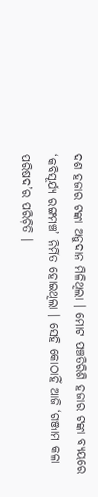ଦଶ ହଜାର ଟଙ୍କା ଅନୁଦାନ ମିଳିଥିଲା । ମୋଟ ପଞ୍ଚତିରିଶି ହଜାର ଟଙ୍କା ବ୍ୟୟରେ ‘କବିସୂର୍ଯ୍ୟ ରଙ୍ଗମଞ୍ଚ’ ନିର୍ମିତ ହୋଇଥିଲା । ସେହି କୋଠାହିଁ ଆଜି ‘ଗଞ୍ଜାମ କଳା ପରିଷଦ’ର ପରିଚ଼ିତି ।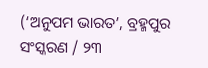(‘ଅନୁପମ ଭାରତ’, ବ୍ରହ୍ମପୁର ସଂସ୍କରଣ / ୨୩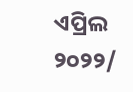ଏପ୍ରିଲ ୨୦୨୨/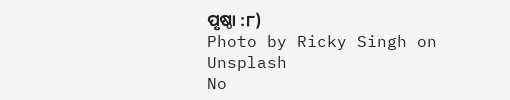ପୃଷ୍ଠା :୮)
Photo by Ricky Singh on Unsplash
No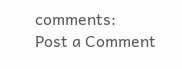comments:
Post a Comment